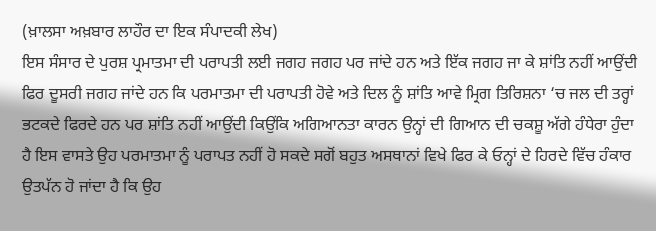(ਖ਼ਾਲਸਾ ਅਖ਼ਬਾਰ ਲਾਹੌਰ ਦਾ ਇਕ ਸੰਪਾਦਕੀ ਲੇਖ)
ਇਸ ਸੰਸਾਰ ਦੇ ਪੁਰਸ਼ ਪ੍ਰਮਾਤਮਾ ਦੀ ਪਰਾਪਤੀ ਲਈ ਜਗਹ ਜਗਹ ਪਰ ਜਾਂਦੇ ਹਨ ਅਤੇ ਇੱਕ ਜਗਹ ਜਾ ਕੇ ਸ਼ਾਂਤਿ ਨਹੀਂ ਆਉਂਦੀ ਫਿਰ ਦੂਸਰੀ ਜਗਹ ਜਾਂਦੇ ਹਨ ਕਿ ਪਰਮਾਤਮਾ ਦੀ ਪਰਾਪਤੀ ਹੋਵੇ ਅਤੇ ਦਿਲ ਨੂੰ ਸ਼ਾਂਤਿ ਆਵੇ ਮ੍ਰਿਗ ਤਿਰਿਸ਼ਨਾ ‘ਚ ਜਲ ਦੀ ਤਰ੍ਹਾਂ ਭਟਕਦੇ ਫਿਰਦੇ ਹਨ ਪਰ ਸ਼ਾਂਤਿ ਨਹੀਂ ਆਉਂਦੀ ਕਿਉਂਕਿ ਅਗਿਆਨਤਾ ਕਾਰਨ ਉਨ੍ਹਾਂ ਦੀ ਗਿਆਨ ਦੀ ਚਕਸ਼ੂ ਅੱਗੇ ਹੰਧੇਰਾ ਹੁੰਦਾ ਹੈ ਇਸ ਵਾਸਤੇ ਉਹ ਪਰਮਾਤਮਾ ਨੂੰ ਪਰਾਪਤ ਨਹੀਂ ਹੋ ਸਕਦੇ ਸਗੋਂ ਬਹੁਤ ਅਸਥਾਨਾਂ ਵਿਖੇ ਫਿਰ ਕੇ ਓਨ੍ਹਾਂ ਦੇ ਹਿਰਦੇ ਵਿੱਚ ਹੰਕਾਰ ਉਤਪੱਨ ਹੋ ਜਾਂਦਾ ਹੈ ਕਿ ਉਹ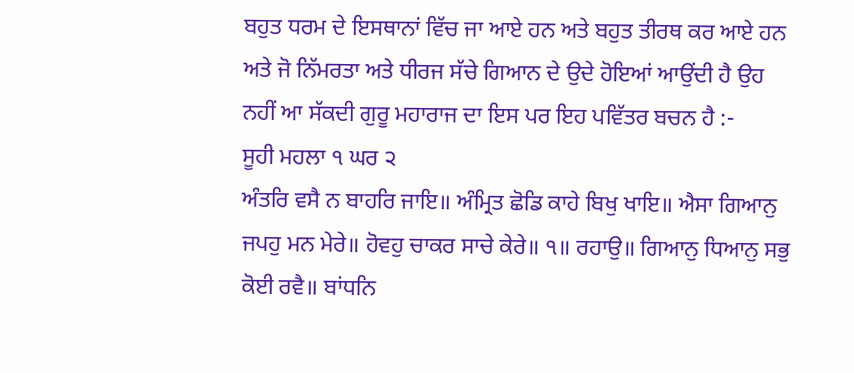ਬਹੁਤ ਧਰਮ ਦੇ ਇਸਥਾਨਾਂ ਵਿੱਚ ਜਾ ਆਏ ਹਨ ਅਤੇ ਬਹੁਤ ਤੀਰਥ ਕਰ ਆਏ ਹਨ ਅਤੇ ਜੋ ਨਿੱਮਰਤਾ ਅਤੇ ਧੀਰਜ ਸੱਚੇ ਗਿਆਨ ਦੇ ਉਦੇ ਹੋਇਆਂ ਆਉਂਦੀ ਹੈ ਉਹ ਨਹੀਂ ਆ ਸੱਕਦੀ ਗੁਰੂ ਮਹਾਰਾਜ ਦਾ ਇਸ ਪਰ ਇਹ ਪਵਿੱਤਰ ਬਚਨ ਹੈ :-
ਸੂਹੀ ਮਹਲਾ ੧ ਘਰ ੨
ਅੰਤਰਿ ਵਸੈ ਨ ਬਾਹਰਿ ਜਾਇ॥ ਅੰਮ੍ਰਿਤ ਛੋਡਿ ਕਾਹੇ ਬਿਖੁ ਖਾਇ॥ ਐਸਾ ਗਿਆਨੁ ਜਪਹੁ ਮਨ ਮੇਰੇ॥ ਹੋਵਹੁ ਚਾਕਰ ਸਾਚੇ ਕੇਰੇ॥ ੧॥ ਰਹਾਉ॥ ਗਿਆਨੁ ਧਿਆਨੁ ਸਭੁ ਕੋਈ ਰਵੈ॥ ਬਾਂਧਨਿ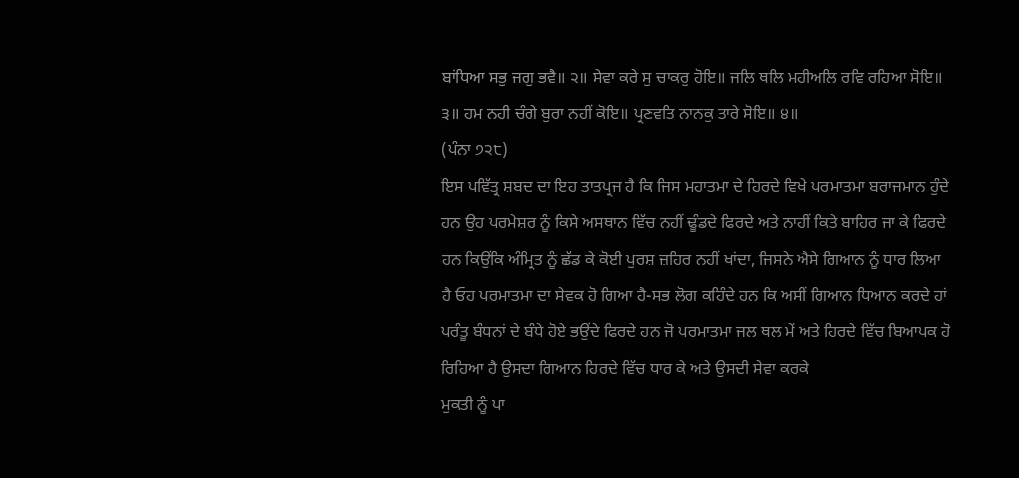ਬਾਂਧਿਆ ਸਭੁ ਜਗੁ ਭਵੈ॥ ੨॥ ਸੇਵਾ ਕਰੇ ਸੁ ਚਾਕਰੁ ਹੋਇ॥ ਜਲਿ ਥਲਿ ਮਹੀਅਲਿ ਰਵਿ ਰਹਿਆ ਸੋਇ॥ ੩॥ ਹਮ ਨਹੀ ਚੰਗੇ ਬੁਰਾ ਨਹੀਂ ਕੋਇ॥ ਪ੍ਰਣਵਤਿ ਨਾਨਕੁ ਤਾਰੇ ਸੋਇ॥ ੪॥
(ਪੰਨਾ ੭੨੮)
ਇਸ ਪਵਿੱਤ੍ਰ ਸ਼ਬਦ ਦਾ ਇਹ ਤਾਤਪ੍ਰਜ ਹੈ ਕਿ ਜਿਸ ਮਹਾਤਮਾ ਦੇ ਹਿਰਦੇ ਵਿਖੇ ਪਰਮਾਤਮਾ ਬਰਾਜਮਾਨ ਹੁੰਦੇ ਹਨ ਉਹ ਪਰਮੇਸ਼ਰ ਨੂੰ ਕਿਸੇ ਅਸਥਾਨ ਵਿੱਚ ਨਹੀਂ ਢੂੰਡਦੇ ਫਿਰਦੇ ਅਤੇ ਨਾਹੀਂ ਕਿਤੇ ਬਾਹਿਰ ਜਾ ਕੇ ਫਿਰਦੇ ਹਨ ਕਿਉਂਕਿ ਅੰਮ੍ਰਿਤ ਨੂੰ ਛੱਡ ਕੇ ਕੋਈ ਪੁਰਸ਼ ਜ਼ਹਿਰ ਨਹੀਂ ਖਾਂਦਾ, ਜਿਸਨੇ ਐਸੇ ਗਿਆਨ ਨੂੰ ਧਾਰ ਲਿਆ ਹੈ ਓਹ ਪਰਮਾਤਮਾ ਦਾ ਸੇਵਕ ਹੋ ਗਿਆ ਹੈ-ਸਭ ਲੋਗ ਕਹਿੰਦੇ ਹਨ ਕਿ ਅਸੀਂ ਗਿਆਨ ਧਿਆਨ ਕਰਦੇ ਹਾਂ ਪਰੰਤੂ ਬੰਧਨਾਂ ਦੇ ਬੰਧੇ ਹੋਏ ਭਉਂਦੇ ਫਿਰਦੇ ਹਨ ਜੋ ਪਰਮਾਤਮਾ ਜਲ ਥਲ ਮੇਂ ਅਤੇ ਹਿਰਦੇ ਵਿੱਚ ਬਿਆਪਕ ਹੋ ਰਿਹਿਆ ਹੈ ਉਸਦਾ ਗਿਆਨ ਹਿਰਦੇ ਵਿੱਚ ਧਾਰ ਕੇ ਅਤੇ ਉਸਦੀ ਸੇਵਾ ਕਰਕੇ
ਮੁਕਤੀ ਨੂੰ ਪਾ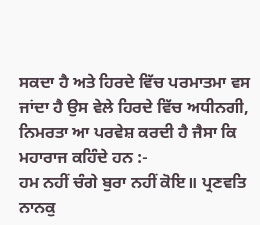ਸਕਦਾ ਹੈ ਅਤੇ ਹਿਰਦੇ ਵਿੱਚ ਪਰਮਾਤਮਾ ਵਸ ਜਾਂਦਾ ਹੈ ਉਸ ਵੇਲੇ ਹਿਰਦੇ ਵਿੱਚ ਅਧੀਨਗੀ, ਨਿਮਰਤਾ ਆ ਪਰਵੇਸ਼ ਕਰਦੀ ਹੈ ਜੈਸਾ ਕਿ ਮਹਾਰਾਜ ਕਹਿੰਦੇ ਹਨ :-
ਹਮ ਨਹੀਂ ਚੰਗੇ ਬੁਰਾ ਨਹੀਂ ਕੋਇ॥ ਪ੍ਰਣਵਤਿ ਨਾਨਕੁ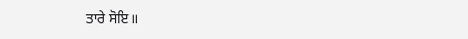ਤਾਰੇ ਸੋਇ॥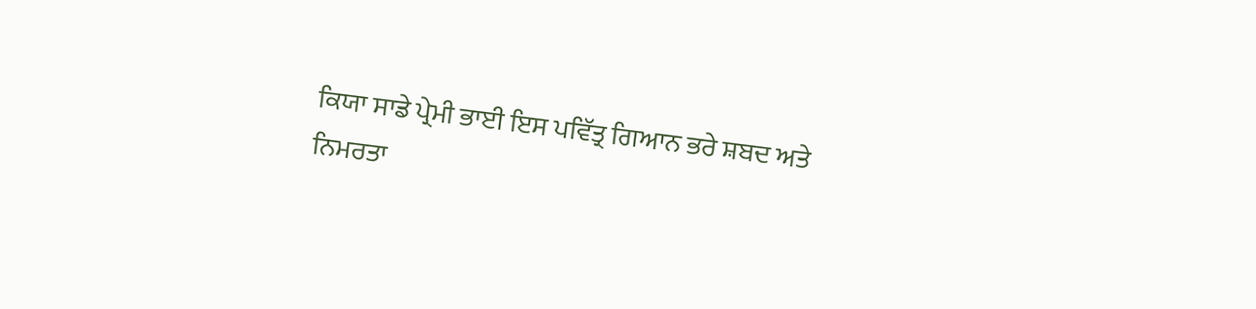ਕਿਯਾ ਸਾਡੇ ਪ੍ਰੇਮੀ ਭਾਈ ਇਸ ਪਵਿੱਤ੍ਰ ਗਿਆਨ ਭਰੇ ਸ਼ਬਦ ਅਤੇ ਨਿਮਰਤਾ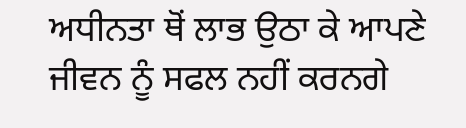ਅਧੀਨਤਾ ਥੋਂ ਲਾਭ ਉਠਾ ਕੇ ਆਪਣੇ ਜੀਵਨ ਨੂੰ ਸਫਲ ਨਹੀਂ ਕਰਨਗੇ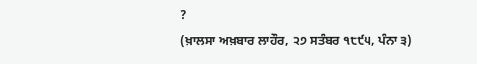?
(ਖ਼ਾਲਸਾ ਅਖ਼ਬਾਰ ਲਾਹੌਰ, ੨੭ ਸਤੰਬਰ ੧੮੯੫, ਪੰਨਾ ੩)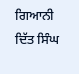ਗਿਆਨੀ ਦਿੱਤ ਸਿੰਘ